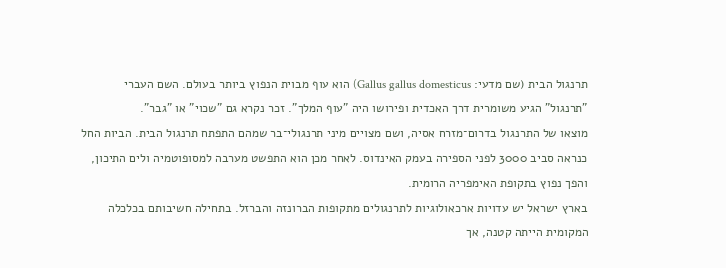תרנגול הבית (שם מדעי: Gallus gallus domesticus) הוא עוף מבוית הנפוץ ביותר בעולם. השם העברי "תרנגול" הגיע משומרית דרך האכדית ופירושו היה "עוף המלך". זכר נקרא גם "שכוי" או "גבר".
מוצאו של התרנגול בדרום־מזרח אסיה, ושם מצויים מיני תרנגולי־בר שמהם התפתח תרנגול הבית. הביות החל כנראה סביב 3000 לפני הספירה בעמק האינדוס. לאחר מכן הוא התפשט מערבה למסופוטמיה ולים התיכון, והפך נפוץ בתקופת האימפריה הרומית.
בארץ ישראל יש עדויות ארכאולוגיות לתרנגולים מתקופות הברונזה והברזל. בתחילה חשיבותם בכלכלה המקומית הייתה קטנה, אך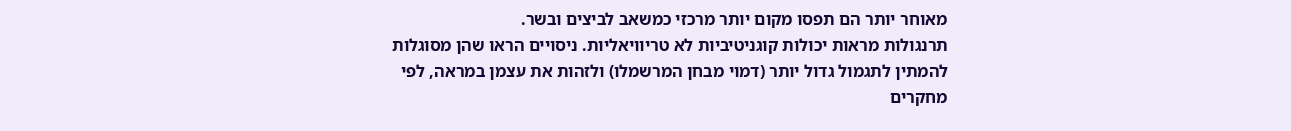מאוחר יותר הם תפסו מקום יותר מרכזי כמשאב לביצים ובשר.
תרנגולות מראות יכולות קוגניטיביות לא טריוויאליות. ניסויים הראו שהן מסוגלות להמתין לתגמול גדול יותר (דמוי מבחן המרשמלו) ולזהות את עצמן במראה, לפי מחקרים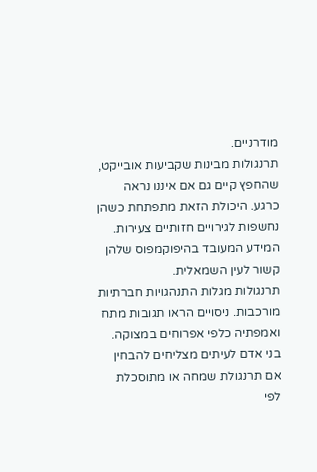מודרניים.
תרנגולות מבינות שקביעות אובייקט, שהחפץ קיים גם אם איננו נראה כרגע. היכולת הזאת מתפתחת כשהן נחשפות לגירויים חזותיים צעירות. המידע המעובד בהיפוקמפוס שלהן קשור לעין השמאלית.
תרנגולות מגלות התנהגויות חברתיות מורכבות. ניסויים הראו תגובות מתח ואמפתיה כלפי אפרוחים במצוקה. בני אדם לעיתים מצליחים להבחין אם תרנגולת שמחה או מתוסכלת לפי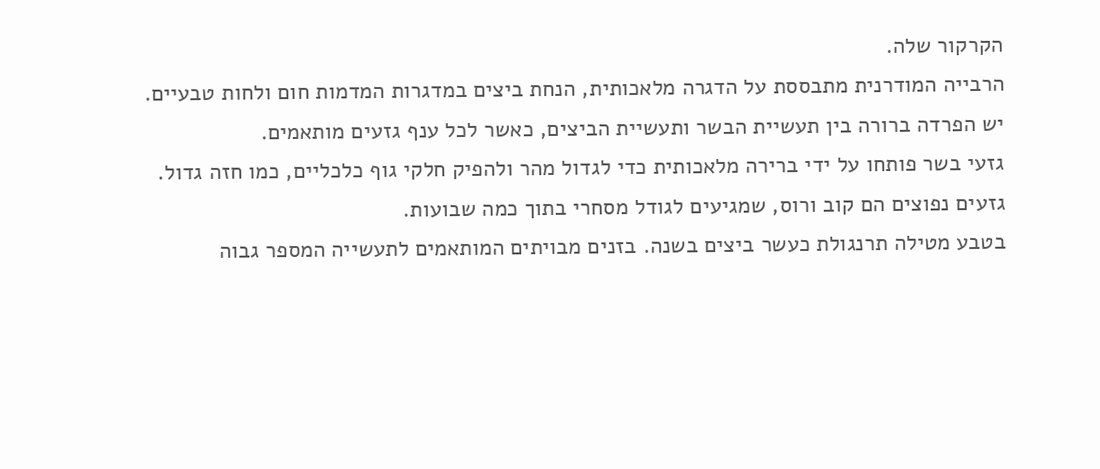הקרקור שלה.
הרבייה המודרנית מתבססת על הדגרה מלאכותית, הנחת ביצים במדגרות המדמות חום ולחות טבעיים. יש הפרדה ברורה בין תעשיית הבשר ותעשיית הביצים, כאשר לכל ענף גזעים מותאמים.
גזעי בשר פותחו על ידי ברירה מלאכותית כדי לגדול מהר ולהפיק חלקי גוף כלכליים, כמו חזה גדול. גזעים נפוצים הם קוב ורוס, שמגיעים לגודל מסחרי בתוך כמה שבועות.
בטבע מטילה תרנגולת כעשר ביצים בשנה. בזנים מבויתים המותאמים לתעשייה המספר גבוה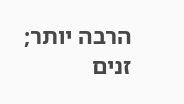הרבה יותר; זנים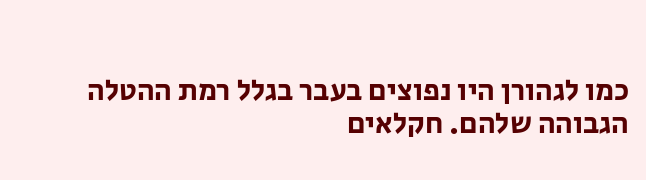כמו לגהורן היו נפוצים בעבר בגלל רמת ההטלה הגבוהה שלהם. חקלאים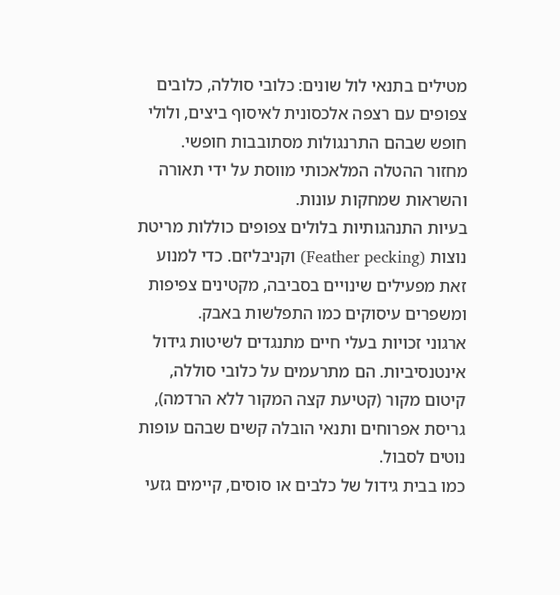מטילים בתנאי לול שונים: כלובי סוללה, כלובים צפופים עם רצפה אלכסונית לאיסוף ביצים, ולולי חופש שבהם התרנגולות מסתובבות חופשי.
מחזור ההטלה המלאכותי מווסת על ידי תאורה והשראות שמחקות עונות.
בעיות התנהגותיות בלולים צפופים כוללות מריטת נוצות (Feather pecking) וקניבליזם. כדי למנוע זאת מפעילים שינויים בסביבה, מקטינים צפיפות ומשפרים עיסוקים כמו התפלשות באבק.
ארגוני זכויות בעלי חיים מתנגדים לשיטות גידול אינטנסיביות. הם מתרעמים על כלובי סוללה, קיטום מקור (קטיעת קצה המקור ללא הרדמה), גריסת אפרוחים ותנאי הובלה קשים שבהם עופות נוטים לסבול.
כמו בבית גידול של כלבים או סוסים, קיימים גזעי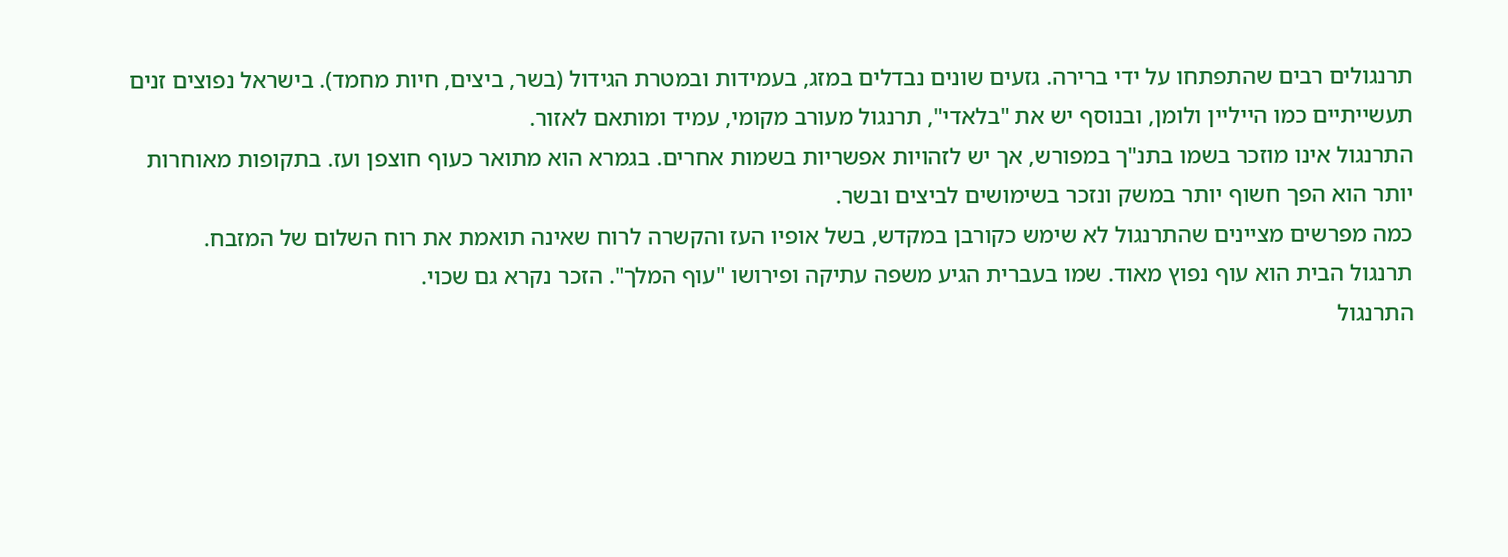תרנגולים רבים שהתפתחו על ידי ברירה. גזעים שונים נבדלים במזג, בעמידות ובמטרת הגידול (בשר, ביצים, חיות מחמד). בישראל נפוצים זנים תעשייתיים כמו הייליין ולומן, ובנוסף יש את "בלאדי", תרנגול מעורב מקומי, עמיד ומותאם לאזור.
התרנגול אינו מוזכר בשמו בתנ"ך במפורש, אך יש לזהויות אפשריות בשמות אחרים. בגמרא הוא מתואר כעוף חוצפן ועז. בתקופות מאוחרות יותר הוא הפך חשוף יותר במשק ונזכר בשימושים לביצים ובשר.
כמה מפרשים מציינים שהתרנגול לא שימש כקורבן במקדש, בשל אופיו העז והקשרה לרוח שאינה תואמת את רוח השלום של המזבח.
תרנגול הבית הוא עוף נפוץ מאוד. שמו בעברית הגיע משפה עתיקה ופירושו "עוף המלך". הזכר נקרא גם שכוי.
התרנגול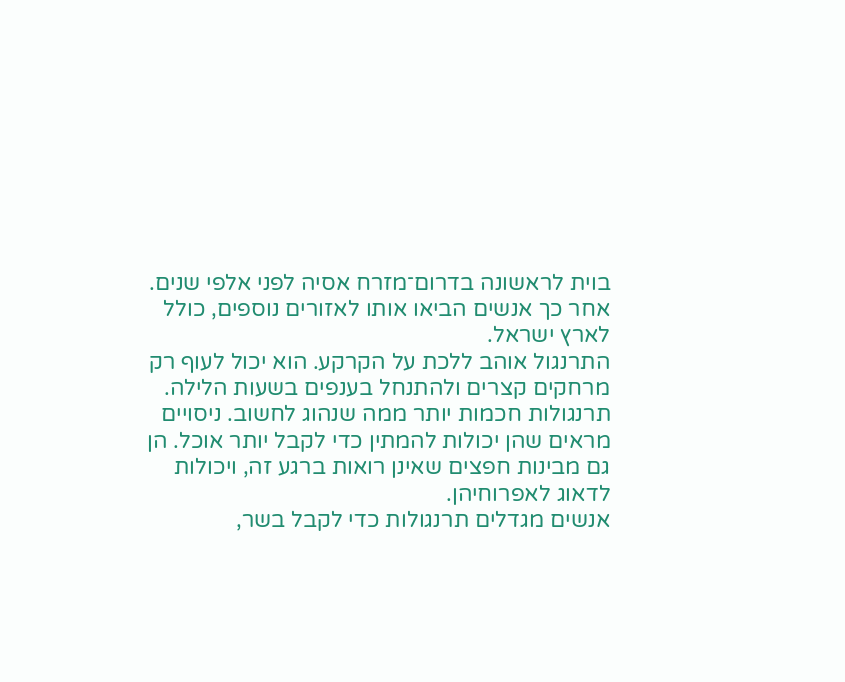בוית לראשונה בדרום־מזרח אסיה לפני אלפי שנים. אחר כך אנשים הביאו אותו לאזורים נוספים, כולל לארץ ישראל.
התרנגול אוהב ללכת על הקרקע. הוא יכול לעוף רק מרחקים קצרים ולהתנחל בענפים בשעות הלילה.
תרנגולות חכמות יותר ממה שנהוג לחשוב. ניסויים מראים שהן יכולות להמתין כדי לקבל יותר אוכל. הן גם מבינות חפצים שאינן רואות ברגע זה, ויכולות לדאוג לאפרוחיהן.
אנשים מגדלים תרנגולות כדי לקבל בשר,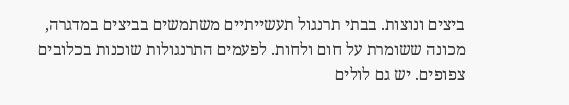ביצים ונוצות. בבתי תרנגול תעשייתיים משתמשים בביצים במדגרה, מכונה ששומרת על חום ולחות. לפעמים התרנגולות שוכנות בכלובים צפופים. יש גם לולים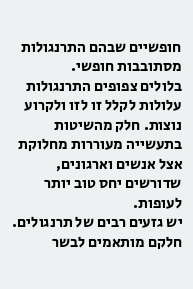חופשיים שבהם התרנגולות מסתובבות חופשי.
בלולים צפופים התרנגולות עלולות לקלל זו לזו ולקרוע נוצות. חלק מהשיטות בתעשייה מעוררות מחלוקת אצל אנשים וארגונים, שדורשים יחס טוב יותר לעופות.
יש גזעים רבים של תרנגולים. חלקם מותאמים לבשר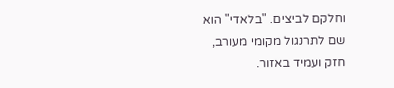וחלקם לביצים. "בלאדי" הוא שם לתרנגול מקומי מעורב, חזק ועמיד באזור.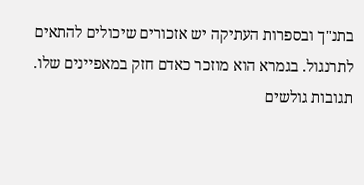בתנ"ך ובספרות העתיקה יש אזכורים שיכולים להתאים לתרנגול. בגמרא הוא מוזכר כאדם חזק במאפיינים שלו.
תגובות גולשים